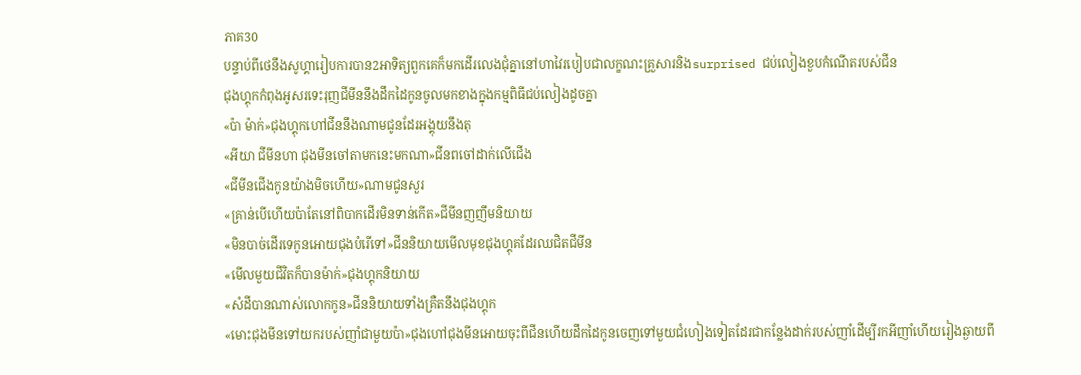ភាគ30
បន្ទាប់ពីថេនឹងសូហ្គារៀបការបាន2អាទិត្យពួកគេក៏មកដើរលេងជុំគ្នានៅហាវៃរបៀបជាលក្ខណះគ្រួសារនិងsurprised ជប់លៀងខួបកំណើតរបស់ជីន
ជុងហ្គុកកំពុងអូសរទេះរុញជីមីននឹងដឹកដៃកូនចូលមកខាងក្នុងកម្មពិធីជប់លៀងដូចគ្នា
«ប៉ា ម៉ាក់»ជុងហ្គុកហៅជីននឹងណាមជូនដែរអង្គុយនឹងតុ
«អីយា ជីមីនហា ជុងមីនចៅតាមកនេះមកណា»ជីនពចៅដាក់លើជើង
«ជីមីនជើងកូនយ៉ាងមិចហើយ»ណាមជូនសួរ
«គ្រាន់បើហើយប៉ាតែនៅពិបាកដើរមិនទាន់កើត»ជីមីនញញឹមនិយាយ
«មិនបាច់ដើរទេកូនអោយជុងបំរើទៅ»ជីននិយាយមើលមុខជុងហ្គុគដែរឈជិតជីមីន
«មើលមួយជីវិតក៏បានម៉ាក់»ជុងហ្គុកនិយាយ
«សំដីបានណាស់លោកកូន»ជីននិយាយទាំងគ្រឺតនឹងជុងហ្គុក
«មោះជុងមីនទៅយករបស់ញាំជាមួយប៉ា»ជុងហៅជុងមីនអោយចុះពីជីនហើយដឹកដៃកូនចេញទៅមួយជំហៀងទៀតដែរជាកន្លែងដាក់របស់ញាំដើម្បីរកអីញាំហើយរៀងឆ្ងាយពី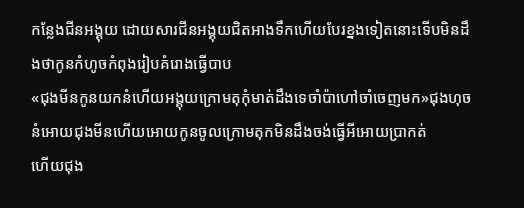កន្លែងជីនអង្គុយ ដោយសារជីនអង្គុយជិតអាងទឹកហើយបែរខ្នងទៀតនោះទើបមិនដឹងថាកូនកំហូចកំពុងរៀបគំរោងធ្វើបាប
«ជុងមីនកូនយកនំហើយអង្គុយក្រោមតុកុំមាត់ដឹងទេចាំប៉ាហៅចាំចេញមក»ជុងហុចនំអោយជុងមីនហើយអោយកូនចូលក្រោមតុកមិនដឹងចង់ធ្វើអីអោយប្រាកត់
ហើយជុង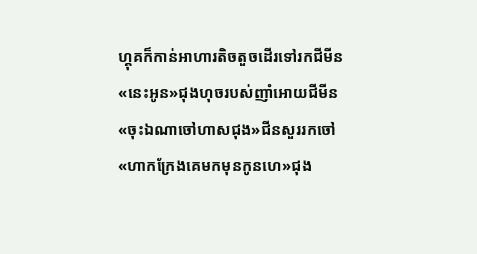ហ្គុគក៏កាន់អាហារតិចតួចដើរទៅរកជីមីន
«នេះអូន»ជុងហុចរបស់ញាំអោយជីមីន
«ចុះឯណាចៅហាសជុង»ជីនសួររកចៅ
«ហាកក្រែងគេមកមុនកូនហេ»ជុង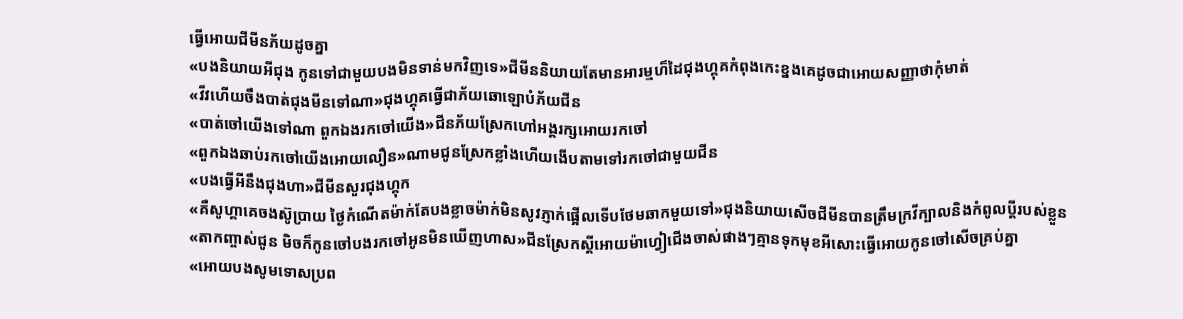ធ្វើអោយជីមីនភ័យដូចគ្នា
«បងនិយាយអីជុង កូនទៅជាមួយបងមិនទាន់មកវិញទេ»ជីមីននិយាយតែមានអារម្មហ៏ដៃជុងហ្គុគកំពុងកេះខ្នងគេដូចជាអោយសញ្ញាថាកុំមាត់
«វីវហើយចឹងបាត់ជុងមីនទៅណា»ជុងហ្គុគធ្វើជាភ័យឆោឡោបំភ័យជីន
«បាត់ចៅយើងទៅណា ពួកឯងរកចៅយើង»ជីនភ័យស្រែកហៅអង្គរក្សអោយរកចៅ
«ពួកឯងឆាប់រកចៅយើងអោយលឿន»ណាមជូនស្រែកខ្លាំងហើយងើបតាមទៅរកចៅជាមួយជីន
«បងធ្វើអីនឹងជុងហា»ជីមីនសួរជុងហ្គុក
«គឺសូហ្គាគេចងស៊ូប្រាយ ថ្ងៃកំណើតម៉ាក់តែបងខ្លាចម៉ាក់មិនសូវភ្ញាក់ផ្អើលទើបថែមឆាកមួយទៅ»ជុងនិយាយសើចជីមីនបានត្រឹមក្រវីក្បាលនិងកំពូលប្ដីរបស់ខ្លួន
«តាកញ្ចាស់ជូន មិចក៏កូនចៅបងរកចៅអូនមិនឃើញហាស»ជីនស្រែកស្ដីអោយម៉ាហ្វៀជើងចាស់ផាងៗគ្មានទុកមុខអីសោះធ្វើអោយកូនចៅសើចគ្រប់គ្នា
«អោយបងសូមទោសប្រព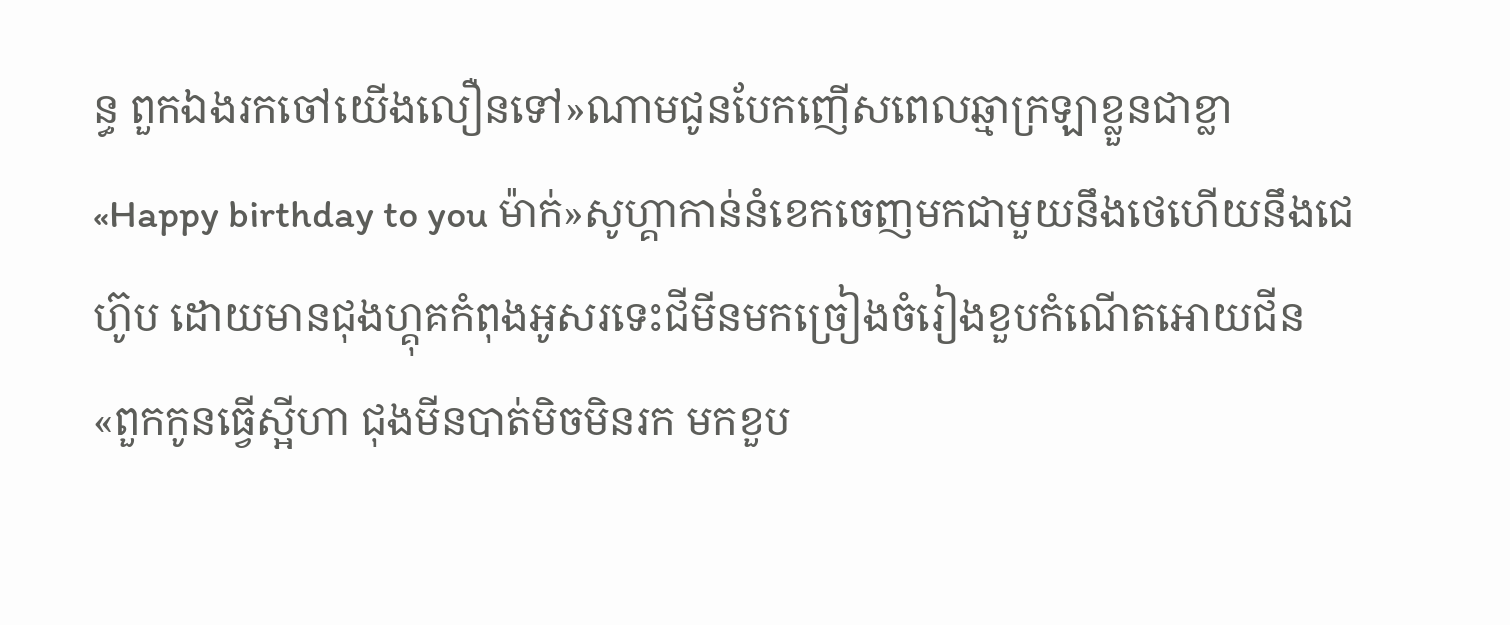ន្ធ ពួកឯងរកចៅយើងលឿនទៅ»ណាមជូនបែកញើសពេលឆ្មាក្រឡាខ្លួនជាខ្លា
«Happy birthday to you ម៉ាក់»សូហ្គាកាន់នំខេកចេញមកជាមួយនឹងថេហើយនឹងជេហ៊ូប ដោយមានជុងហ្គុគកំពុងអូសរទេះជីមីនមកច្រៀងចំរៀងខួបកំណើតអោយជីន
«ពួកកូនធ្វើស្អីហា ជុងមីនបាត់មិចមិនរក មកខួប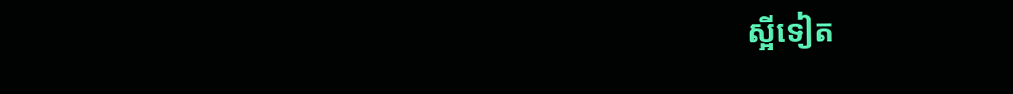ស្អីទៀត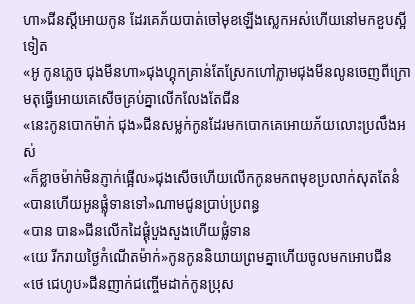ហា»ជីនស្ដីអោយកូន ដែរគេភ័យបាត់ចៅមុខឡើងស្លេកអស់ហើយនៅមកខួបស្អីទៀត
«អូ កូនភ្លេច ជុងមីនហា»ជុងហ្គុកគ្រាន់តែស្រែកហៅភ្លាមជុងមីនលូនចេញពីក្រោមតុធ្វើអោយគេសើចគ្រប់គ្នាលើកលែងតែជីន
«នេះកូនបោកម៉ាក់ ជុង»ជីនសម្លក់កូនដែរមកបោកគេអោយភ័យលោះប្រលឹងអស់
«ក៏ខ្លាចម៉ាក់មិនភ្ញាក់ផ្អើល»ជុងសើចហើយលើកកូនមកពមុខប្រលាក់សុតតែនំ
«បានហើយអូនផ្លុំទានទៅ»ណាមជូនប្រាប់ប្រពន្ធ
«បាន បាន»ជីនលើកដៃផ្គុំបួងសួងហើយផ្លំទាន
«យេ រីករាយថ្ងៃកំណើតម៉ាក់»កូនកូននិយាយព្រមគ្នាហើយចូលមកអោបជីន
«ថេ ជេហូប»ជីនញាក់ជញ្ចើមដាក់កូនប្រុស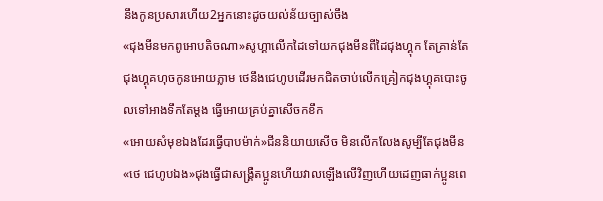នឹងកូនប្រសារហើយ2អ្នកនោះដូចយល់ន័យច្បាស់ចឹង
«ជុងមីនមកពូអោបតិចណា»សូហ្គាលើកដៃទៅយកជុងមីនពីដៃជុងហ្គុក តែគ្រាន់តែជុងហ្គុគហុចកូនអោយភ្លាម ថេនឹងជេហូបដើរមកជិតចាប់លើកគ្រៀកជុងហ្គុគបោះចូលទៅអាងទឹកតែម្ដង ធ្វើអោយគ្រប់គ្នាសើចកខឹក
«អោយសំមុខឯងដែរធ្វើបាបម៉ាក់»ជីននិយាយសើច មិនលើកលែងសូម្បីតែជុងមីន
«ថេ ជេហូបឯង»ជុងធ្វើជាសង្គ្រឺតប្អូនហើយវាលឡើងលើវិញហើយដេញធាក់ប្អូនពេ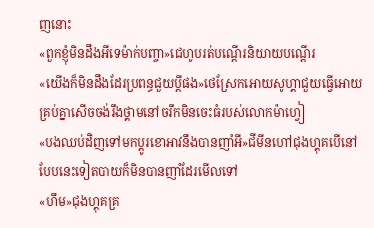ញនោះ
«ពួកខ្ញុំមិនដឹងអីទេម៉ាក់បញ្ចា»ជេហូបរត់បណ្ដើរនិយាយបណ្ដើរ
«យើងក៏មិនដឹងដែរប្រពន្ធជួយប្ដីផង»ថេស្រែកអោយសូហ្គាជួយធ្វើអោយគ្រប់គ្នាសើចចង់រឹងថ្គាមនៅចរឹកមិនចេះធំរបស់លោកម៉ាហ្វៀ
«បងឈប់ដិញទៅមកប្ដូរខោអាវនឹងបានញាំអី»ជីមីនហៅជុងហ្គុគបើនៅបែបនេះទៀតបាយក៏មិនបានញាំដែរមើលទៅ
«ហឹម»ជុងហ្គុគគ្រ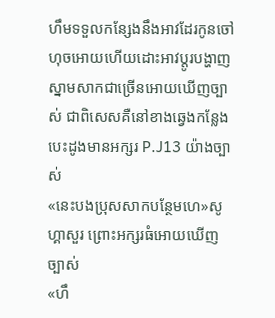ហឹមទទួលកន្សែងនឹងអាវដែរកូនចៅហុចអោយហើយដោះអាវប្ដូរបង្ហាញស្នាមសាកជាច្រើនអោយឃើញច្បាស់ ជាពិសេសគឺនៅខាងឆ្វេងកន្លែងបេះដូងមានអក្សរ P.J13 យ៉ាងច្បាស់
«នេះបងប្រុសសាកបន្ថែមហេ»សូហ្គាសួរ ព្រោះអក្សរធំអោយឃើញច្បាស់
«ហឹ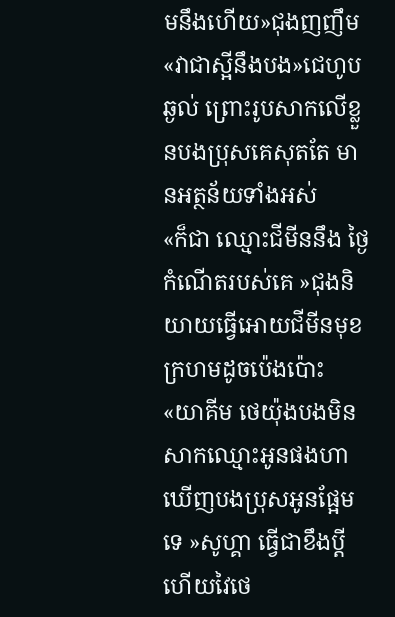មនឹងហើយ»ជុងញញឹម
«វាជាស្អីនឹងបង»ជេហូបឆ្ងល់ ព្រោះរូបសាកលើខ្លួនបងប្រុសគេសុតតែ មានអត្ថន័យទាំងអស់
«ក៏ជា ឈ្មោះជីមីននឹង ថ្ងៃកំណើតរបស់គេ »ជុងនិយាយធ្វើអោយជីមីនមុខក្រហមដូចប៉េងប៉ោះ
«យាគីម ថេយ៉ុងបងមិនសាកឈ្មោះអូនផងហាឃើញបងប្រុសអូនផ្អែមទេ »សូហ្គា ធ្វើជាខឹងប្ដីហើយវៃថេ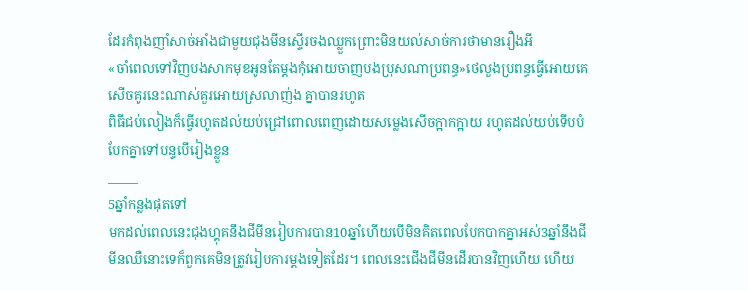ដែរកំពុងញាំសាច់អាំងជាមួយជុងមីនស្ទើរចងឈ្លួកព្រោះមិនយល់សាច់ការថាមានរឿងអី
«ចាំពេលទៅវិញបងសាកមុខអូនតែម្ដងកុំអោយចាញបងប្រុសណាប្រពន្ធ»ថេលួងប្រពន្ធធ្វើអោយគេសើចគូរនេះណាស់គួរអោយស្រលាញ់ង គ្នាបានរហូត
ពិធីជប់លៀងក៏ធ្វើរហូតដល់យប់ជ្រៅពោលពេញដោយសម្លេងសើចក្អាកក្អាយ រហូតដល់យប់ទើបបំបែកគ្នាទៅបន្ទបើរៀងខ្លួន
_____
5ឆ្នាំកន្លងផុតទៅ
មកដល់ពេលនេះជុងហ្គុគនឹងជីមីនរៀបការបាន10ឆ្នាំហើយបើមិនគិតពេលបែកបាកគ្នាអស់3ឆ្នាំនឹងជីមីនឈឺនោះទេក៏ពួកគេមិនត្រូវរៀបការម្ដងទៀតដែរ។ ពេលនេះជើងជីមីនដើរបានវិញហើយ ហើយ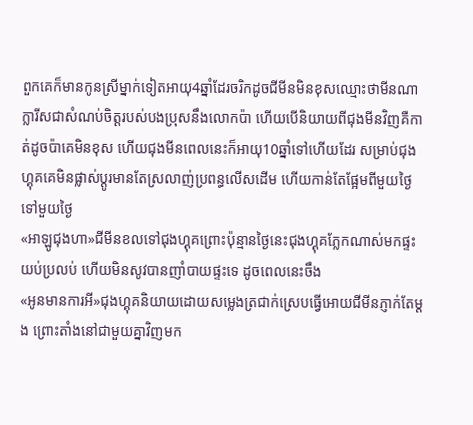ពួកគេក៏មានកូនស្រីម្នាក់ទៀតអាយុ4ឆ្នាំដែរចរិកដូចជីមីនមិនខុសឈ្មោះថាមីនណា ក្លារីសជាសំណប់ចិត្តរបស់បងប្រុសនឹងលោកប៉ា ហើយបើនិយាយពីជុងមីនវិញគឺកាត់ដូចប៉ាគេមិនខុស ហើយជុងមីនពេលនេះក៏អាយុ10ឆ្នាំទៅហើយដែរ សម្រាប់ជុងហ្គុគគេមិនផ្លាស់ប្ដូរមានតែស្រលាញ់ប្រពន្ធលើសដើម ហើយកាន់តែផ្អែមពីមួយថ្ងៃទៅមួយថ្ងៃ
«អាឡូជុងហា»ជីមីនខលទៅជុងហ្គុគព្រោះប៉ុន្មានថ្ងៃនេះជុងហ្គុគភ្លែកណាស់មកផ្ទះយប់ប្រលប់ ហើយមិនសូវបានញាំបាយផ្ទះទេ ដូចពេលនេះចឹង
«អូនមានការអី»ជុងហ្គុគនិយាយដោយសម្លេងត្រជាក់ស្រេបធ្វើអោយជីមីនភ្ញាក់តែម្ដង ព្រោះតាំងនៅជាមួយគ្នាវិញមក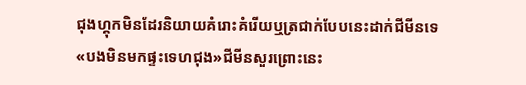ជុងហ្គុកមិនដែរនិយាយគំរោះគំរើយឬត្រជាក់បែបនេះដាក់ជីមីនទេ
«បងមិនមកផ្ទះទេហជុង»ជីមីនសួរព្រោះនេះ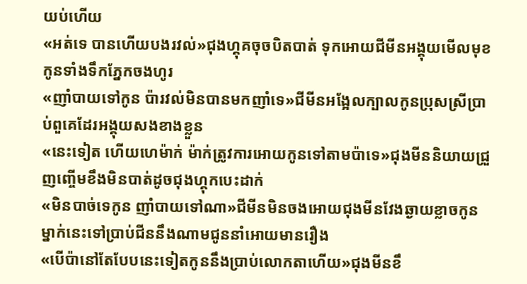យប់ហើយ
«អត់ទេ បានហើយបងរវល់»ជុងហ្គុគចុចបិតបាត់ ទុកអោយជីមីនអង្គុយមើលមុខកូនទាំងទឹកភ្នែកចងហូរ
«ញាំបាយទៅកូន ប៉ារវល់មិនបានមកញាំទេ»ជីមីនអង្អែលក្បាលកូនប្រុសស្រីប្រាប់ពួគេដែរអង្គុយសងខាងខ្លួន
«នេះទៀត ហើយហេម៉ាក់ ម៉ាក់ត្រូវការអោយកូនទៅតាមប៉ាទេ»ជុងមីននិយាយជ្រួញញ្ចើមខឹងមិនបាត់ដូចជុងហ្គុកបេះដាក់
«មិនបាច់ទេកូន ញាំបាយទៅណា»ជីមីនមិនចងអោយជុងមីនវែងឆ្ងាយខ្លាចកូនម្នាក់នេះទៅប្រាប់ជីននឹងណាមជូននាំអោយមានរឿង
«បើប៉ានៅតែបែបនេះទៀតកូននឹងប្រាប់លោកតាហើយ»ជុងមីនខឹ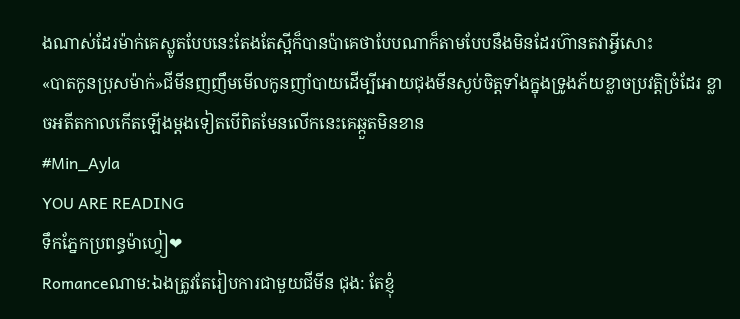ងណាស់ដែរម៉ាក់គេស្លូតបែបនេះតែងតែស្អីក៏បានប៉ាគេថាបែបណាក៏តាមបែបនឹងមិនដែរហ៊ានតវាអ្វីសោះ
«បាតកូនប្រុសម៉ាក់»ជីមីនញញឹមមើលកូនញាំបាយដើម្បីអោយជុងមីនស្ងប់ចិត្តទាំងក្នុងទ្រូងភ័យខ្លាចប្រវត្តិច្រំដែរ ខ្លាចអតីតកាលកើតឡើងម្ដងទៀតបើពិតមែនលើកនេះគេឆ្កួតមិនខាន
#Min_Ayla
YOU ARE READING
ទឹកភ្នែកប្រពន្ធម៉ាហ្វៀ❤
Romanceណាម:ឯងត្រូវតែរៀបការជាមួយជីមីន ជុង: តែខ្ញុំ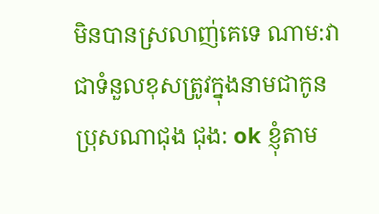មិនបានស្រលាញ់គេទេ ណាម:វាជាទំនួលខុសត្រូវក្នុងនាមជាកូនប្រុសណាជុង ជុង: ok ខ្ញុំតាម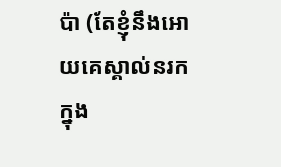ប៉ា (តែខ្ញុំនឹងអោយគេស្គាល់នរក ក្នុង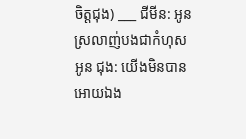ចិត្តជុង) ___ ជីមីន: អូនស្រលាញ់បងជាកំហុសអូន ជុង: យើងមិនបានអោយឯង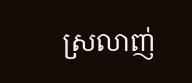ស្រលាញ់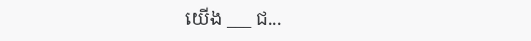យើង ___ ជ...